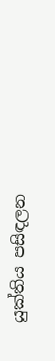යුක්තිය පසිඳලන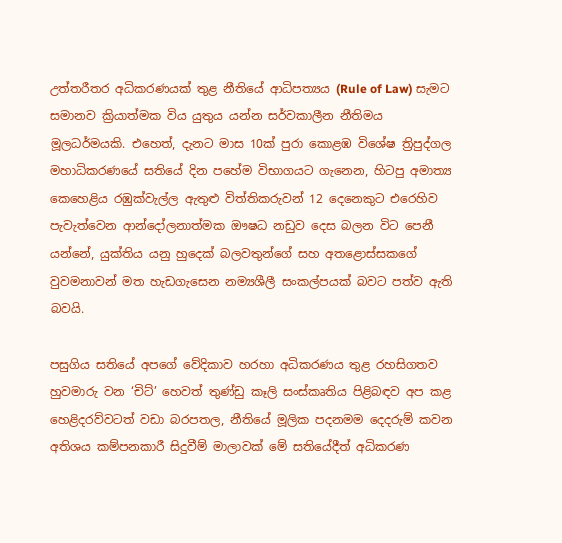උත්තරීතර අධිකරණයක් තුළ නීතියේ ආධිපත්‍යය (Rule of Law) සැමට සමානව ක්‍රියාත්මක විය යුතුය යන්න සර්වකාලීන නීතිමය මූලධර්මයකි. එහෙත්, දැනට මාස 10ක් පුරා කොළඹ විශේෂ ත්‍රිපුද්ගල මහාධිකරණයේ සතියේ දින පහේම විභාගයට ගැනෙන, හිටපු අමාත්‍ය කෙහෙළිය රඹුක්වැල්ල ඇතුළු විත්තිකරුවන් 12 දෙනෙකුට එරෙහිව පැවැත්වෙන ආන්දෝලනාත්මක ඖෂධ නඩුව දෙස බලන විට පෙනී යන්නේ, යුක්තිය යනු හුදෙක් බලවතුන්ගේ සහ අතළොස්සකගේ වුවමනාවන් මත හැඩගැසෙන නම්‍යශීලී සංකල්පයක් බවට පත්ව ඇති බවයි.

පසුගිය සතියේ අපගේ වේදිකාව හරහා අධිකරණය තුළ රහසිගතව හුවමාරු වන ‘චිට්’ හෙවත් තුණ්ඩු කෑලි සංස්කෘතිය පිළිබඳව අප කළ හෙළිදරව්වටත් වඩා බරපතල, නීතියේ මූලික පදනමම දෙදරුම් කවන අතිශය කම්පනකාරී සිදුවීම් මාලාවක් මේ සතියේදීත් අධිකරණ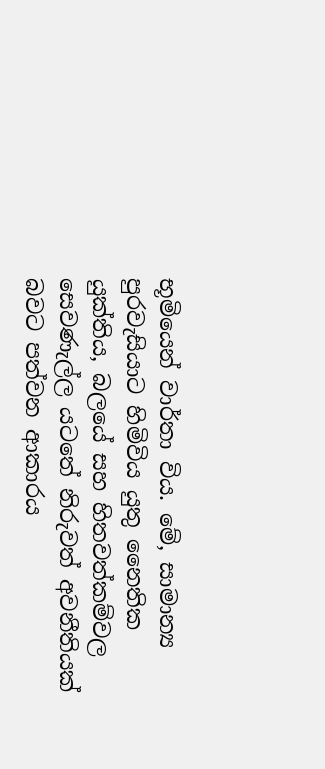භූමියෙන් වාර්තා විය. මේ, සාමාන්‍ය පුරවැසියාට හිමිවිය යුතු නෛතික යුක්තිය, බලයේ සහ හිතවත්කම්වල සෙවණැල්ල යටතේ නිරුවත් අවනීතියක් බවට පත්වන ආකාරය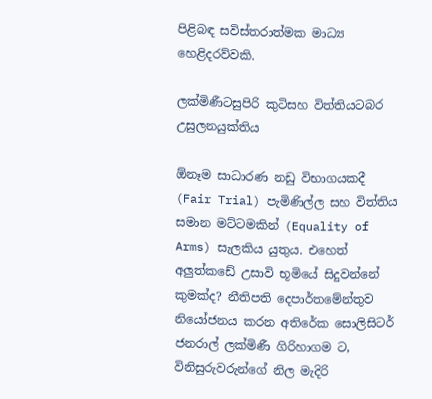පිළිබඳ සවිස්තරාත්මක මාධ්‍ය හෙළිදරව්වකි.

ලක්මිණීටසුපිරි කුටිසහ විත්තියටබර උසුලනයුක්තිය

ඕනෑම සාධාරණ නඩු විභාගයකදී (Fair Trial) පැමිණිල්ල සහ විත්තිය සමාන මට්ටමකින් (Equality of Arms) සැලකිය යුතුය. එහෙත් අලුත්කඩේ උසාවි භූමියේ සිදුවන්නේ කුමක්ද? නීතිපති දෙපාර්තමේන්තුව නියෝජනය කරන අතිරේක සොලිසිටර් ජනරාල් ලක්මිණී ගිරිහාගම ට, විනිසුරුවරුන්ගේ නිල මැදිරි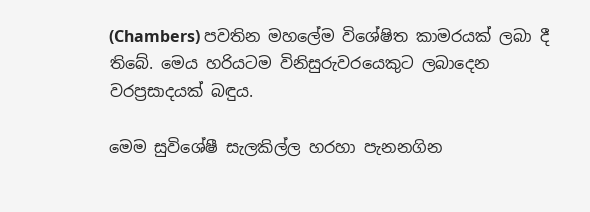(Chambers) පවතින මහලේම විශේෂිත කාමරයක් ලබා දී තිබේ. මෙය හරියටම විනිසුරුවරයෙකුට ලබාදෙන වරප්‍රසාදයක් බඳුය.

මෙම සුවිශේෂී සැලකිල්ල හරහා පැනනගින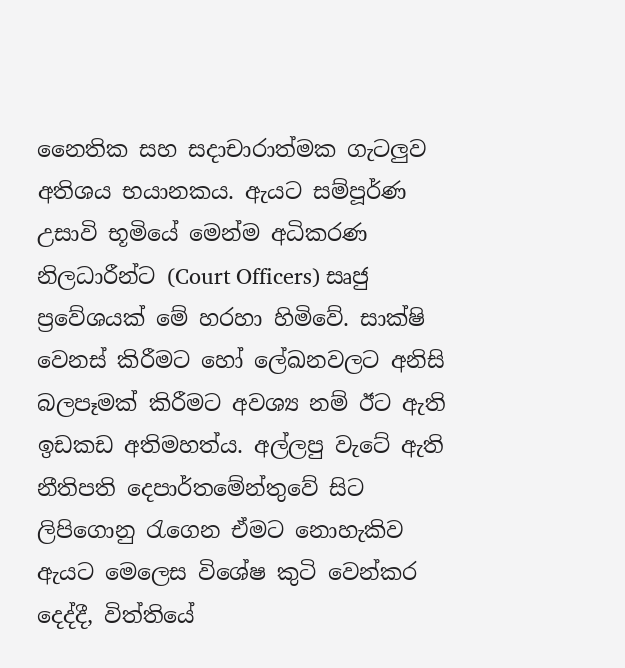නෛතික සහ සදාචාරාත්මක ගැටලුව අතිශය භයානකය. ඇයට සම්පූර්ණ උසාවි භූමියේ මෙන්ම අධිකරණ නිලධාරීන්ට (Court Officers) සෘජු ප්‍රවේශයක් මේ හරහා හිමිවේ. සාක්ෂි වෙනස් කිරීමට හෝ ලේඛනවලට අනිසි බලපෑමක් කිරීමට අවශ්‍ය නම් ඊට ඇති ඉඩකඩ අතිමහත්ය. අල්ලපු වැටේ ඇති නීතිපති දෙපාර්තමේන්තුවේ සිට ලිපිගොනු රැගෙන ඒමට නොහැකිව ඇයට මෙලෙස විශේෂ කුටි වෙන්කර දෙද්දී, විත්තියේ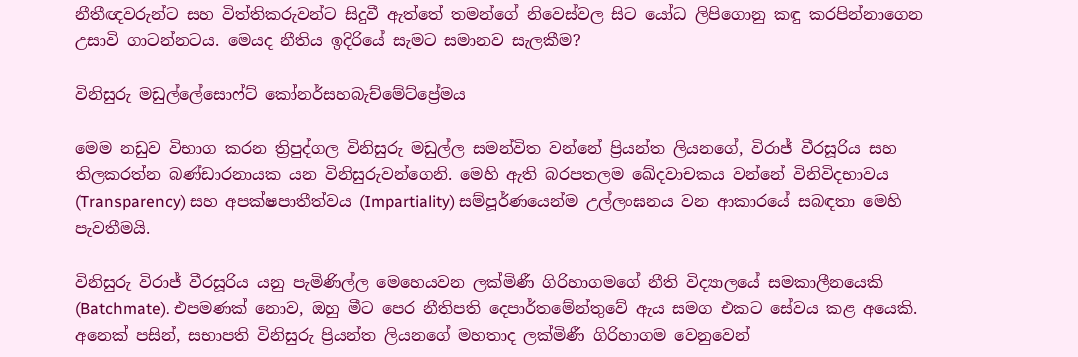නීතීඥවරුන්ට සහ විත්තිකරුවන්ට සිදුවී ඇත්තේ තමන්ගේ නිවෙස්වල සිට යෝධ ලිපිගොනු කඳු කරපින්නාගෙන උසාවි ගාටන්නටය. මෙයද නීතිය ඉදිරියේ සැමට සමානව සැලකීම?

විනිසුරු මඩුල්ලේසොෆ්ට් කෝනර්සහබැච්මේට්ප්‍රේමය

මෙම නඩුව විභාග කරන ත්‍රිපුද්ගල විනිසුරු මඩුල්ල සමන්විත වන්නේ ප්‍රියන්ත ලියනගේ, විරාජ් වීරසූරිය සහ තිලකරත්න බණ්ඩාරනායක යන විනිසුරුවන්ගෙනි. මෙහි ඇති බරපතලම ඛේදවාචකය වන්නේ විනිවිදභාවය (Transparency) සහ අපක්ෂපාතීත්වය (Impartiality) සම්පූර්ණයෙන්ම උල්ලංඝනය වන ආකාරයේ සබඳතා මෙහි පැවතීමයි.

විනිසුරු විරාජ් වීරසූරිය යනු පැමිණිල්ල මෙහෙයවන ලක්මිණී ගිරිහාගමගේ නීති විද්‍යාලයේ සමකාලීනයෙකි (Batchmate). එපමණක් නොව, ඔහු මීට පෙර නීතිපති දෙපාර්තමේන්තුවේ ඇය සමග එකට සේවය කළ අයෙකි. අනෙක් පසින්, සභාපති විනිසුරු ප්‍රියන්ත ලියනගේ මහතාද ලක්මිණී ගිරිහාගම වෙනුවෙන්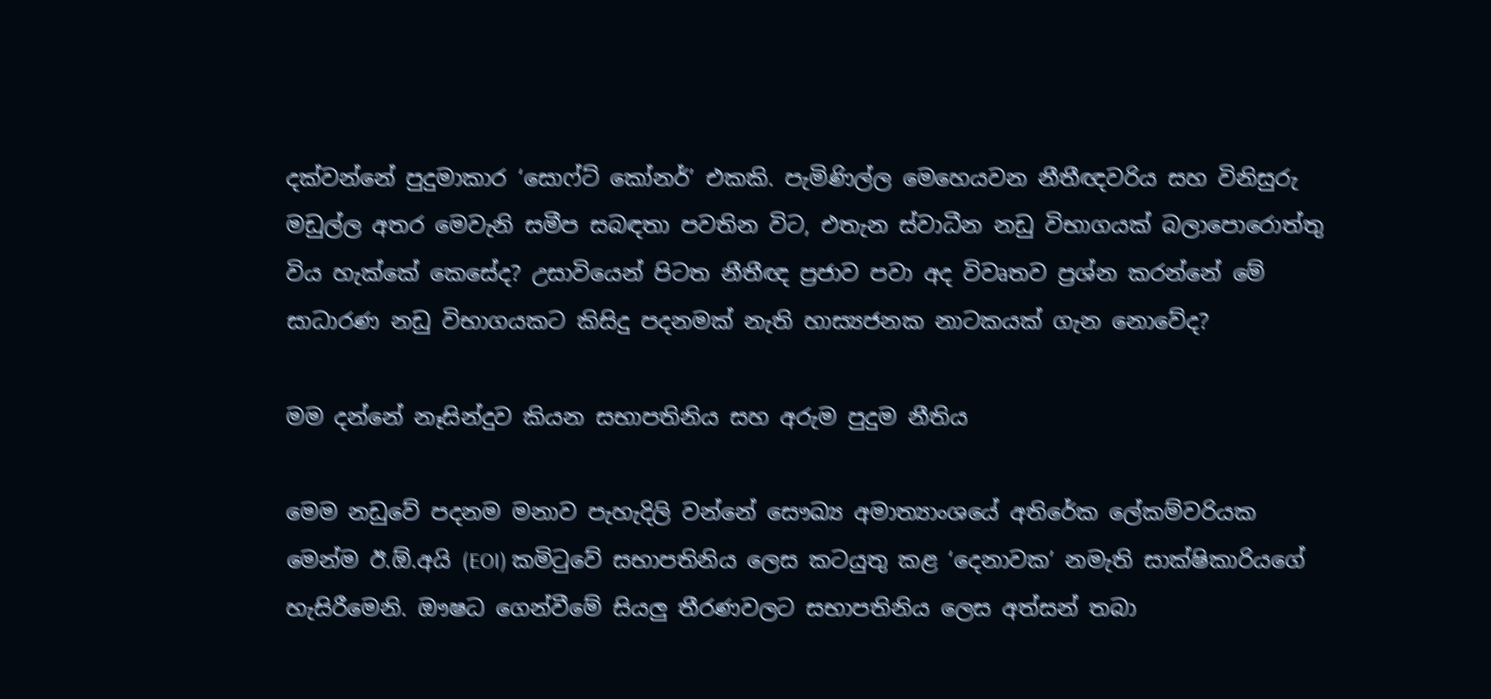දක්වන්නේ පුදුමාකාර ‘සොෆ්ට් කෝනර්’ එකකි. පැමිණිල්ල මෙහෙයවන නීතීඥවරිය සහ විනිසුරු මඩුල්ල අතර මෙවැනි සමීප සබඳතා පවතින විට, එතැන ස්වාධීන නඩු විභාගයක් බලාපොරොත්තු විය හැක්කේ කෙසේද? උසාවියෙන් පිටත නීතීඥ ප්‍රජාව පවා අද විවෘතව ප්‍රශ්න කරන්නේ මේ සාධාරණ නඩු විභාගයකට කිසිදු පදනමක් නැති හාස්‍යජනක නාටකයක් ගැන නොවේද?

මම දන්නේ නෑසින්දුව කියන සභාපතිනිය සහ අරුම පුදුම නීතිය

මෙම නඩුවේ පදනම මනාව පැහැදිලි වන්නේ සෞඛ්‍ය අමාත්‍යාංශයේ අතිරේක ලේකම්වරියක මෙන්ම ඊ.ඕ.අයි (EOI) කමිටුවේ සභාපතිනිය ලෙස කටයුතු කළ ‘දෙනාවක’ නමැති සාක්ෂිකාරියගේ හැසිරීමෙනි. ඖෂධ ගෙන්වීමේ සියලු තීරණවලට සභාපතිනිය ලෙස අත්සන් තබා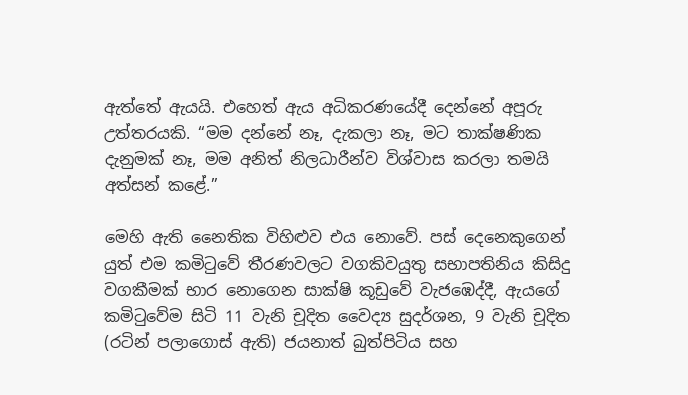ඇත්තේ ඇයයි. එහෙත් ඇය අධිකරණයේදී දෙන්නේ අපූරු උත්තරයකි. “මම දන්නේ නෑ, දැකලා නෑ, මට තාක්ෂණික දැනුමක් නෑ, මම අනිත් නිලධාරීන්ව විශ්වාස කරලා තමයි අත්සන් කළේ.”

මෙහි ඇති නෛතික විහිළුව එය නොවේ. පස් දෙනෙකුගෙන් යුත් එම කමිටුවේ තීරණවලට වගකිවයුතු සභාපතිනිය කිසිදු වගකීමක් භාර නොගෙන සාක්ෂි කූඩුවේ වැජඹෙද්දී, ඇයගේ කමිටුවේම සිටි 11 වැනි චූදිත වෛද්‍ය සුදර්ශන, 9 වැනි චූදිත (රටින් පලාගොස් ඇති) ජයනාත් බුත්පිටිය සහ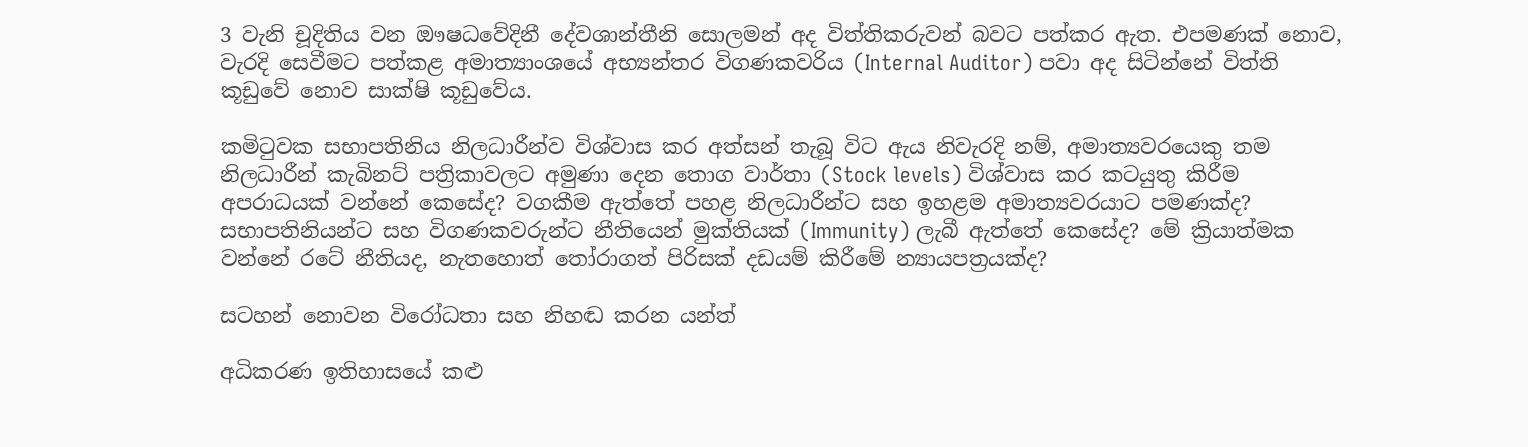3 වැනි චූදිතිය වන ඖෂධවේදිනී දේවශාන්තීනි සොලමන් අද විත්තිකරුවන් බවට පත්කර ඇත. එපමණක් නොව, වැරදි සෙවීමට පත්කළ අමාත්‍යාංශයේ අභ්‍යන්තර විගණකවරිය (Internal Auditor) පවා අද සිටින්නේ විත්ති කූඩුවේ නොව සාක්ෂි කූඩුවේය.

කමිටුවක සභාපතිනිය නිලධාරීන්ව විශ්වාස කර අත්සන් තැබූ විට ඇය නිවැරදි නම්, අමාත්‍යවරයෙකු තම නිලධාරීන් කැබිනට් පත්‍රිකාවලට අමුණා දෙන තොග වාර්තා (Stock levels) විශ්වාස කර කටයුතු කිරීම අපරාධයක් වන්නේ කෙසේද? වගකීම ඇත්තේ පහළ නිලධාරීන්ට සහ ඉහළම අමාත්‍යවරයාට පමණක්ද? සභාපතිනියන්ට සහ විගණකවරුන්ට නීතියෙන් මුක්තියක් (Immunity) ලැබී ඇත්තේ කෙසේද? මේ ක්‍රියාත්මක වන්නේ රටේ නීතියද, නැතහොත් තෝරාගත් පිරිසක් දඩයම් කිරීමේ න්‍යායපත්‍රයක්ද?

සටහන් නොවන විරෝධතා සහ නිහඬ කරන යන්ත්‍

අධිකරණ ඉතිහාසයේ කළු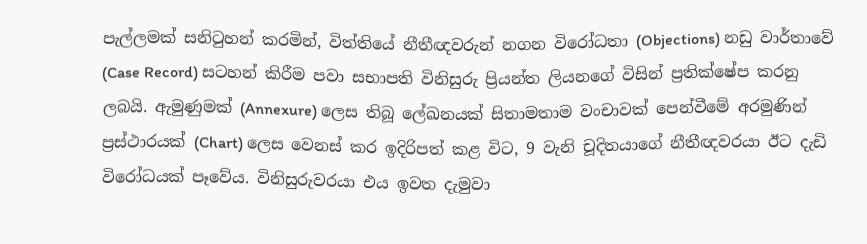පැල්ලමක් සනිටුහන් කරමින්, විත්තියේ නීතීඥවරුන් නගන විරෝධතා (Objections) නඩු වාර්තාවේ (Case Record) සටහන් කිරීම පවා සභාපති විනිසුරු ප්‍රියන්ත ලියනගේ විසින් ප්‍රතික්ෂේප කරනු ලබයි. ඇමුණුමක් (Annexure) ලෙස තිබූ ලේඛනයක් සිතාමතාම වංචාවක් පෙන්වීමේ අරමුණින් ප්‍රස්ථාරයක් (Chart) ලෙස වෙනස් කර ඉදිරිපත් කළ විට, 9 වැනි චූදිතයාගේ නීතීඥවරයා ඊට දැඩි විරෝධයක් පෑවේය. විනිසුරුවරයා එය ඉවත දැමුවා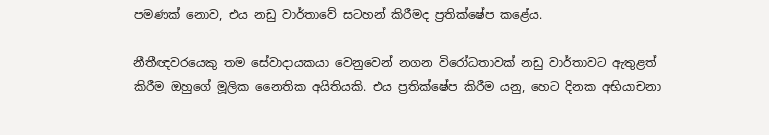පමණක් නොව, එය නඩු වාර්තාවේ සටහන් කිරීමද ප්‍රතික්ෂේප කළේය.

නීතීඥවරයෙකු තම සේවාදායකයා වෙනුවෙන් නගන විරෝධතාවක් නඩු වාර්තාවට ඇතුළත් කිරීම ඔහුගේ මූලික නෛතික අයිතියකි. එය ප්‍රතික්ෂේප කිරීම යනු, හෙට දිනක අභියාචනා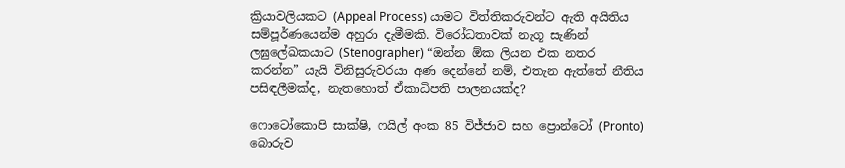ක්‍රියාවලියකට (Appeal Process) යාමට විත්තිකරුවන්ට ඇති අයිතිය සම්පූර්ණයෙන්ම අහුරා දැමීමකි. විරෝධතාවක් නැගූ සැණින් ලඝුලේඛකයාට (Stenographer) “ඔන්න ඕක ලියන එක නතර කරන්න” යැයි විනිසුරුවරයා අණ දෙන්නේ නම්, එතැන ඇත්තේ නීතිය පසිඳලීමක්ද, නැතහොත් ඒකාධිපති පාලනයක්ද?

ෆොටෝකොපි සාක්ෂි, ෆයිල් අංක 85 විජ්ජාව සහ ප්‍රොන්ටෝ (Pronto) බොරුව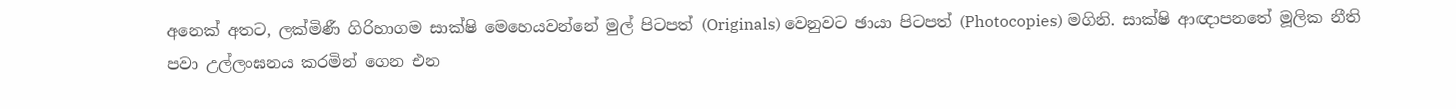අනෙක් අතට, ලක්මිණී ගිරිහාගම සාක්ෂි මෙහෙයවන්නේ මුල් පිටපත් (Originals) වෙනුවට ඡායා පිටපත් (Photocopies) මගිනි. සාක්ෂි ආඥාපනතේ මූලික නීති පවා උල්ලංඝනය කරමින් ගෙන එන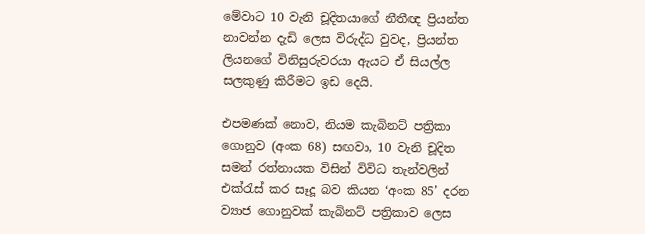මේවාට 10 වැනි චූදිතයාගේ නීතීඥ ප්‍රියන්ත නාවන්න දැඩි ලෙස විරුද්ධ වුවද, ප්‍රියන්ත ලියනගේ විනිසුරුවරයා ඇයට ඒ සියල්ල සලකුණු කිරීමට ඉඩ දෙයි.

එපමණක් නොව, නියම කැබිනට් පත්‍රිකා ගොනුව (අංක 68) සඟවා, 10 වැනි චූදිත සමන් රත්නායක විසින් විවිධ තැන්වලින් එක්රැස් කර සෑදූ බව කියන ‘අංක 85’ දරන ව්‍යාජ ගොනුවක් කැබිනට් පත්‍රිකාව ලෙස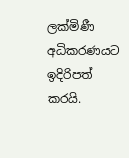ලක්මිණී අධිකරණයට ඉදිරිපත් කරයි.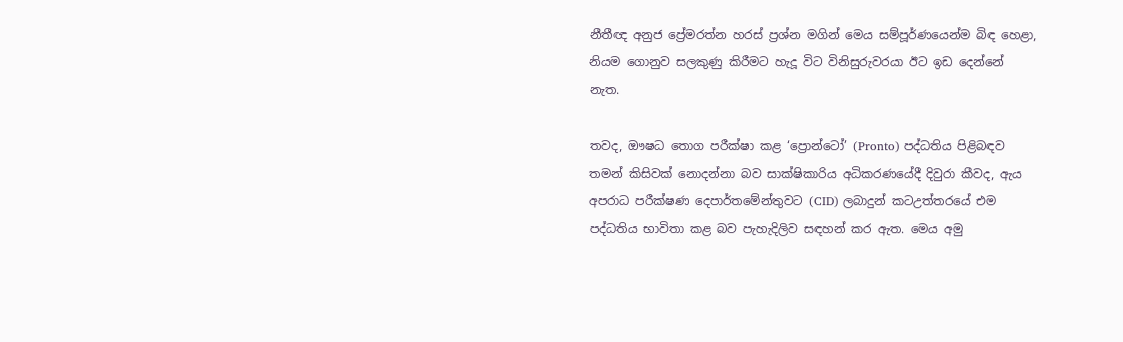නීතීඥ අනුජ ප්‍රේමරත්න හරස් ප්‍රශ්න මගින් මෙය සම්පූර්ණයෙන්ම බිඳ හෙළා, නියම ගොනුව සලකුණු කිරීමට හැදූ විට විනිසුරුවරයා ඊට ඉඩ දෙන්නේ නැත.

තවද, ඖෂධ තොග පරීක්ෂා කළ ‘ප්‍රොන්ටෝ’ (Pronto) පද්ධතිය පිළිබඳව තමන් කිසිවක් නොදන්නා බව සාක්ෂිකාරිය අධිකරණයේදී දිවුරා කීවද, ඇය අපරාධ පරීක්ෂණ දෙපාර්තමේන්තුවට (CID) ලබාදුන් කටඋත්තරයේ එම පද්ධතිය භාවිතා කළ බව පැහැදිලිව සඳහන් කර ඇත. මෙය අමු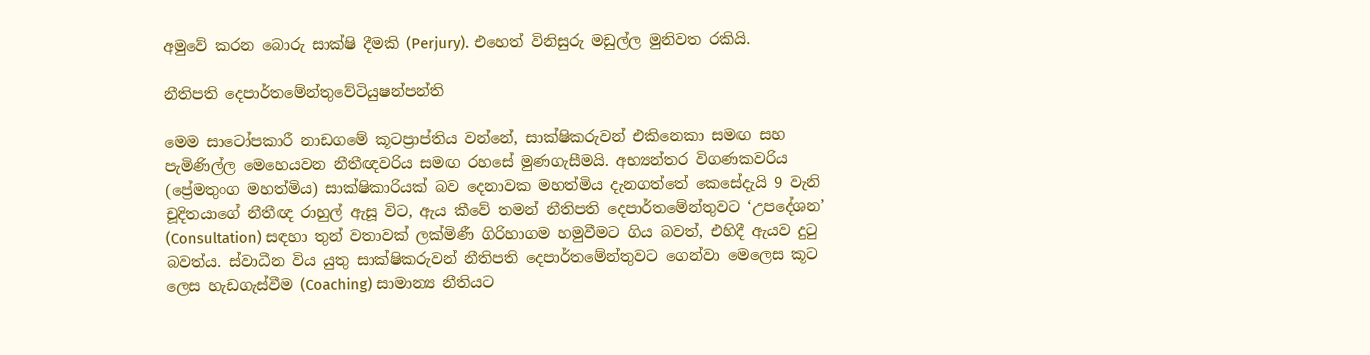අමුවේ කරන බොරු සාක්ෂි දීමකි (Perjury). එහෙත් විනිසුරු මඩුල්ල මුනිවත රකියි.

නීතිපති දෙපාර්තමේන්තුවේටියුෂන්පන්ති

මෙම සාටෝපකාරී නාඩගමේ කූටප්‍රාප්තිය වන්නේ, සාක්ෂිකරුවන් එකිනෙකා සමඟ සහ පැමිණිල්ල මෙහෙයවන නීතීඥවරිය සමඟ රහසේ මුණගැසීමයි. අභ්‍යන්තර විගණකවරිය (ප්‍රේමතුංග මහත්මිය) සාක්ෂිකාරියක් බව දෙනාවක මහත්මිය දැනගත්තේ කෙසේදැයි 9 වැනි චූදිතයාගේ නීතීඥ රාහුල් ඇසූ විට, ඇය කීවේ තමන් නීතිපති දෙපාර්තමේන්තුවට ‘උපදේශන’ (Consultation) සඳහා තුන් වතාවක් ලක්මිණී ගිරිහාගම හමුවීමට ගිය බවත්, එහිදී ඇයව දුටු බවත්ය. ස්වාධීන විය යුතු සාක්ෂිකරුවන් නීතිපති දෙපාර්තමේන්තුවට ගෙන්වා මෙලෙස කූට ලෙස හැඩගැස්වීම (Coaching) සාමාන්‍ය නීතියට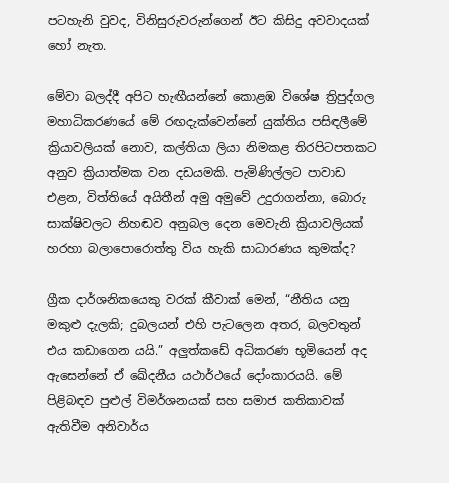පටහැනි වුවද, විනිසුරුවරුන්ගෙන් ඊට කිසිදු අවවාදයක් හෝ නැත.

මේවා බලද්දී අපිට හැඟීයන්නේ කොළඹ විශේෂ ත්‍රිපුද්ගල මහාධිකරණයේ මේ රඟදැක්වෙන්නේ යුක්තිය පසිඳලීමේ ක්‍රියාවලියක් නොව, කල්තියා ලියා නිමකළ තිරපිටපතකට අනුව ක්‍රියාත්මක වන දඩයමකි. පැමිණිල්ලට පාවාඩ එළන, විත්තියේ අයිතීන් අමු අමුවේ උදුරාගන්නා, බොරු සාක්ෂිවලට නිහඬව අනුබල දෙන මෙවැනි ක්‍රියාවලියක් හරහා බලාපොරොත්තු විය හැකි සාධාරණය කුමක්ද?

ග්‍රීක දාර්ශනිකයෙකු වරක් කීවාක් මෙන්, “නීතිය යනු මකුළු දැලකි; දුබලයන් එහි පැටලෙන අතර, බලවතුන් එය කඩාගෙන යයි.” අලුත්කඩේ අධිකරණ භූමියෙන් අද ඇසෙන්නේ ඒ ඛේදනීය යථාර්ථයේ දෝංකාරයයි. මේ පිළිබඳව පුළුල් විමර්ශනයක් සහ සමාජ කතිකාවක් ඇතිවීම අනිවාර්ය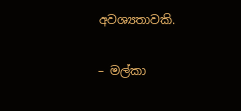අවශ්‍යතාවකි.

– මල්කා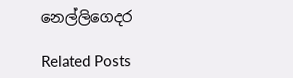නෙල්ලිගෙදර

Related Posts